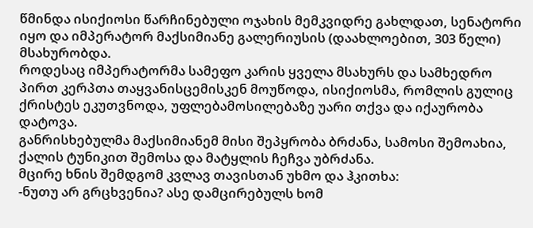წმინდა ისიქიოსი წარჩინებული ოჯახის მემკვიდრე გახლდათ, სენატორი იყო და იმპერატორ მაქსიმიანე გალერიუსის (დაახლოებით, 303 წელი) მსახურობდა.
როდესაც იმპერატორმა სამეფო კარის ყველა მსახურს და სამხედრო პირთ კერპთა თაყვანისცემისკენ მოუწოდა, ისიქიოსმა, რომლის გულიც ქრისტეს ეკუთვნოდა, უფლებამოსილებაზე უარი თქვა და იქაურობა დატოვა.
განრისხებულმა მაქსიმიანემ მისი შეპყრობა ბრძანა, სამოსი შემოახია, ქალის ტუნიკით შემოსა და მატყლის ჩეჩვა უბრძანა.
მცირე ხნის შემდგომ კვლავ თავისთან უხმო და ჰკითხა:
-ნუთუ არ გრცხვენია? ასე დამცირებულს ხომ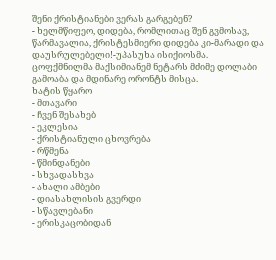შენი ქრისტიანები ვერას გარგებენ?
- ხელმწიფეო, დიდება, რომლითაც შენ გვმოსავ, წარმავალია, ქრისტესმიერი დიდება კი-მარადი და დაუსრულებელი!-უპასუხა ისიქიოსმა.
ცოფქმნილმა მაქსიმიანემ ნეტარს მძიმე დოლაბი გამოაბა და მდინარე ორონტს მისცა.
ხატის წყარო
- მთავარი
- ჩვენ შესახებ
- ეკლესია
- ქრისტიანული ცხოვრება
- რწმენა
- წმინდანები
- სხვადასხვა
- ახალი ამბები
- დიასახლისის გვერდი
- სწავლებანი
- ერისკაცობიდან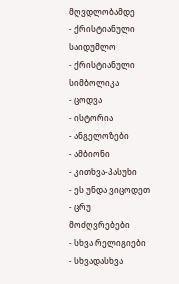მღვდლობამდე
- ქრისტიანული საიდუმლო
- ქრისტიანული სიმბოლიკა
- ცოდვა
- ისტორია
- ანგელოზები
- ამბიონი
- კითხვა-პასუხი
- ეს უნდა ვიცოდეთ
- ცრუ მოძღვრებები
- სხვა რელიგიები
- სხვადასხვა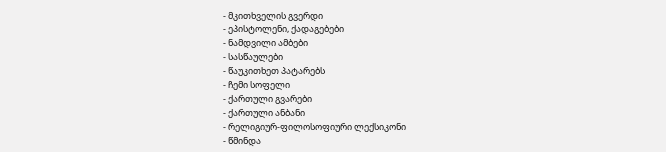- მკითხველის გვერდი
- ეპისტოლენი, ქადაგებები
- ნამდვილი ამბები
- სასწაულები
- წაუკითხეთ პატარებს
- ჩემი სოფელი
- ქართული გვარები
- ქართული ანბანი
- რელიგიურ-ფილოსოფიური ლექსიკონი
- წმინდა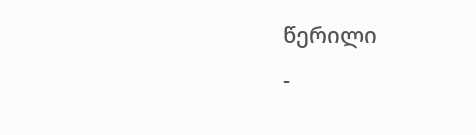წერილი
-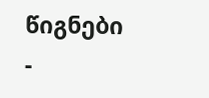წიგნები
-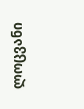ლოცვანი